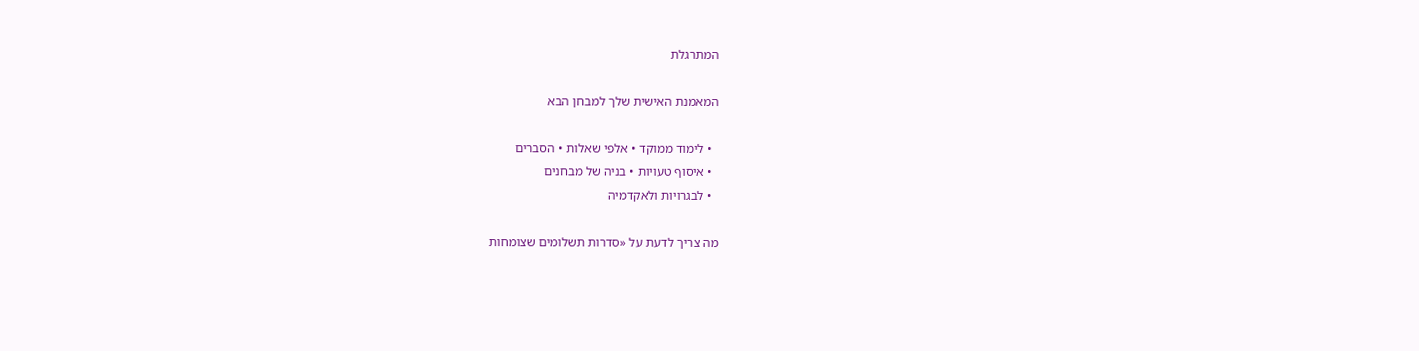המתרגלת

המאמנת האישית שלך למבחן הבא

  • לימוד ממוקד • אלפי שאלות • הסברים
  • איסוף טעויות • בניה של מבחנים
  • לבגרויות ולאקדמיה

מה צריך לדעת על «סדרות תשלומים שצומחות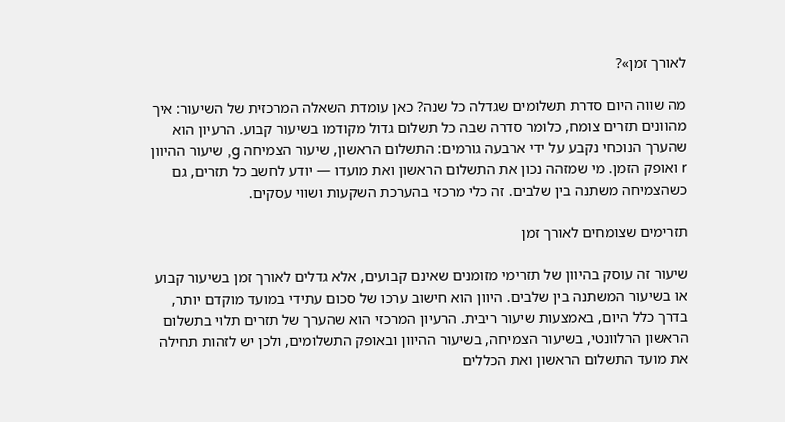לאורך זמן»?

מה שווה היום סדרת תשלומים שגדלה כל שנה? כאן עומדת השאלה המרכזית של השיעור: איך מהוונים תזרים צומח, כלומר סדרה שבה כל תשלום גדול מקודמו בשיעור קבוע. הרעיון הוא שהערך הנוכחי נקבע על ידי ארבעה גורמים: התשלום הראשון, שיעור הצמיחה g, שיעור ההיוון r ואופק הזמן. מי שמזהה נכון את התשלום הראשון ואת מועדו — יודע לחשב כל תזרים, גם כשהצמיחה משתנה בין שלבים. זה כלי מרכזי בהערכת השקעות ושווי עסקים.

תזרימים שצומחים לאורך זמן

שיעור זה עוסק בהיוון של תזרימי מזומנים שאינם קבועים, אלא גדלים לאורך זמן בשיעור קבוע או בשיעור המשתנה בין שלבים. היוון הוא חישוב ערכו של סכום עתידי במועד מוקדם יותר, בדרך כלל היום, באמצעות שיעור ריבית. הרעיון המרכזי הוא שהערך של תזרים תלוי בתשלום הראשון הרלוונטי, בשיעור הצמיחה, בשיעור ההיוון ובאופק התשלומים, ולכן יש לזהות תחילה את מועד התשלום הראשון ואת הכללים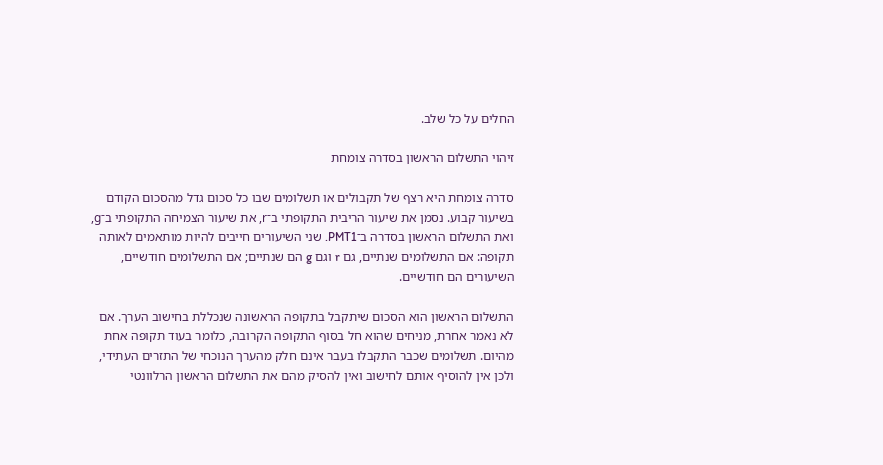החלים על כל שלב.

זיהוי התשלום הראשון בסדרה צומחת

סדרה צומחת היא רצף של תקבולים או תשלומים שבו כל סכום גדל מהסכום הקודם בשיעור קבוע. נסמן את שיעור הריבית התקופתי ב־r, את שיעור הצמיחה התקופתי ב־g, ואת התשלום הראשון בסדרה ב־PMT1. שני השיעורים חייבים להיות מותאמים לאותה תקופה: אם התשלומים שנתיים, גם r וגם g הם שנתיים; אם התשלומים חודשיים, השיעורים הם חודשיים.

התשלום הראשון הוא הסכום שיתקבל בתקופה הראשונה שנכללת בחישוב הערך. אם לא נאמר אחרת, מניחים שהוא חל בסוף התקופה הקרובה, כלומר בעוד תקופה אחת מהיום. תשלומים שכבר התקבלו בעבר אינם חלק מהערך הנוכחי של התזרים העתידי, ולכן אין להוסיף אותם לחישוב ואין להסיק מהם את התשלום הראשון הרלוונטי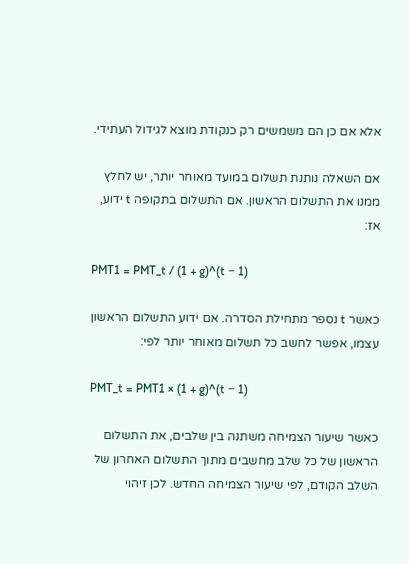אלא אם כן הם משמשים רק כנקודת מוצא לגידול העתידי.

אם השאלה נותנת תשלום במועד מאוחר יותר, יש לחלץ ממנו את התשלום הראשון. אם התשלום בתקופה t ידוע, אז:

PMT1 = PMT_t / (1 + g)^(t − 1)

כאשר t נספר מתחילת הסדרה. אם ידוע התשלום הראשון עצמו, אפשר לחשב כל תשלום מאוחר יותר לפי:

PMT_t = PMT1 × (1 + g)^(t − 1)

כאשר שיעור הצמיחה משתנה בין שלבים, את התשלום הראשון של כל שלב מחשבים מתוך התשלום האחרון של השלב הקודם, לפי שיעור הצמיחה החדש. לכן זיהוי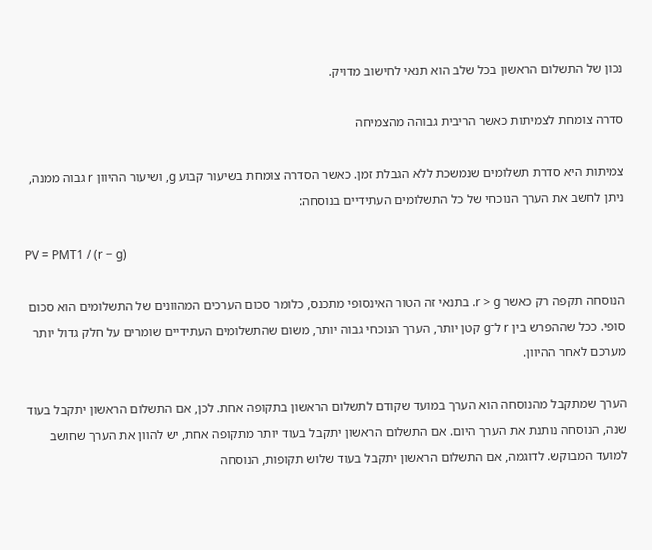נכון של התשלום הראשון בכל שלב הוא תנאי לחישוב מדויק.

סדרה צומחת לצמיתות כאשר הריבית גבוהה מהצמיחה

צמיתות היא סדרת תשלומים שנמשכת ללא הגבלת זמן. כאשר הסדרה צומחת בשיעור קבוע g, ושיעור ההיוון r גבוה ממנה, ניתן לחשב את הערך הנוכחי של כל התשלומים העתידיים בנוסחה:

PV = PMT1 / (r − g)

הנוסחה תקפה רק כאשר r > g. בתנאי זה הטור האינסופי מתכנס, כלומר סכום הערכים המהוונים של התשלומים הוא סכום סופי. ככל שההפרש בין r ל־g קטן יותר, הערך הנוכחי גבוה יותר, משום שהתשלומים העתידיים שומרים על חלק גדול יותר מערכם לאחר ההיוון.

הערך שמתקבל מהנוסחה הוא הערך במועד שקודם לתשלום הראשון בתקופה אחת. לכן, אם התשלום הראשון יתקבל בעוד שנה, הנוסחה נותנת את הערך היום. אם התשלום הראשון יתקבל בעוד יותר מתקופה אחת, יש להוון את הערך שחושב למועד המבוקש. לדוגמה, אם התשלום הראשון יתקבל בעוד שלוש תקופות, הנוסחה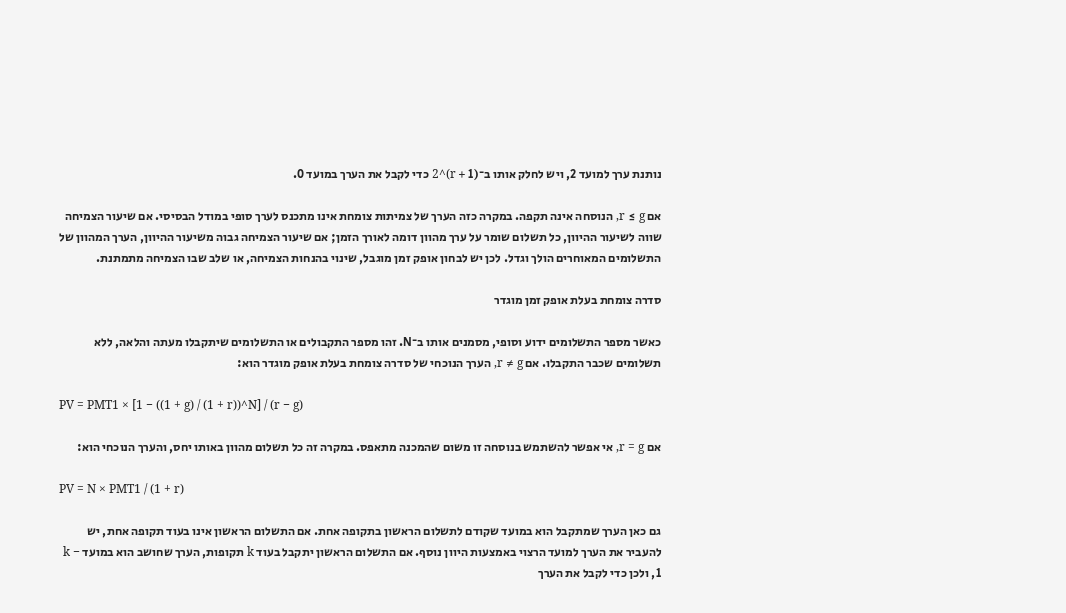נותנת ערך למועד 2, ויש לחלק אותו ב־(1 + r)^2 כדי לקבל את הערך במועד 0.

אם r ≤ g, הנוסחה אינה תקפה. במקרה כזה הערך של צמיתות צומחת אינו מתכנס לערך סופי במודל הבסיסי. אם שיעור הצמיחה שווה לשיעור ההיוון, כל תשלום שומר על ערך מהוון דומה לאורך הזמן; אם שיעור הצמיחה גבוה משיעור ההיוון, הערך המהוון של התשלומים המאוחרים הולך וגדל. לכן יש לבחון אופק זמן מוגבל, שינוי בהנחות הצמיחה, או שלב שבו הצמיחה מתמתנת.

סדרה צומחת בעלת אופק זמן מוגדר

כאשר מספר התשלומים ידוע וסופי, מסמנים אותו ב־N. זהו מספר התקבולים או התשלומים שיתקבלו מעתה והלאה, ללא תשלומים שכבר התקבלו. אם r ≠ g, הערך הנוכחי של סדרה צומחת בעלת אופק מוגדר הוא:

PV = PMT1 × [1 − ((1 + g) / (1 + r))^N] / (r − g)

אם r = g, אי אפשר להשתמש בנוסחה זו משום שהמכנה מתאפס. במקרה זה כל תשלום מהוון באותו יחס, והערך הנוכחי הוא:

PV = N × PMT1 / (1 + r)

גם כאן הערך שמתקבל הוא במועד שקודם לתשלום הראשון בתקופה אחת. אם התשלום הראשון אינו בעוד תקופה אחת, יש להעביר את הערך למועד הרצוי באמצעות היוון נוסף. אם התשלום הראשון יתקבל בעוד k תקופות, הערך שחושב הוא במועד k − 1, ולכן כדי לקבל את הערך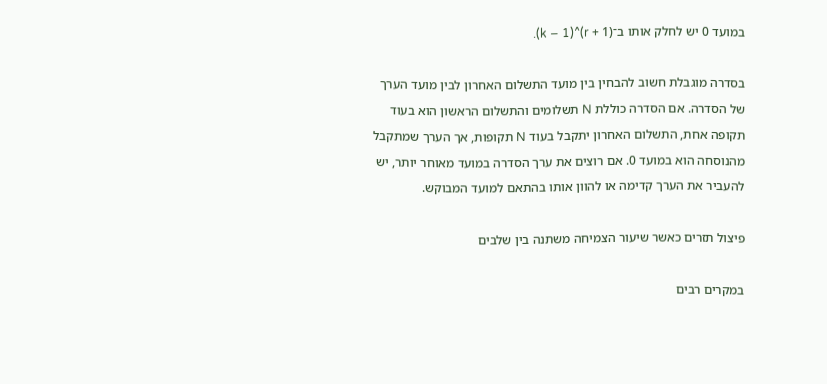במועד 0 יש לחלק אותו ב־(1 + r)^(k − 1).

בסדרה מוגבלת חשוב להבחין בין מועד התשלום האחרון לבין מועד הערך של הסדרה. אם הסדרה כוללת N תשלומים והתשלום הראשון הוא בעוד תקופה אחת, התשלום האחרון יתקבל בעוד N תקופות, אך הערך שמתקבל מהנוסחה הוא במועד 0. אם רוצים את ערך הסדרה במועד מאוחר יותר, יש להעביר את הערך קדימה או להוון אותו בהתאם למועד המבוקש.

פיצול תזרים כאשר שיעור הצמיחה משתנה בין שלבים

במקרים רבים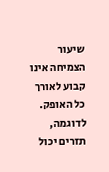שיעור הצמיחה אינו קבוע לאורך כל האופק. לדוגמה, תזרים יכול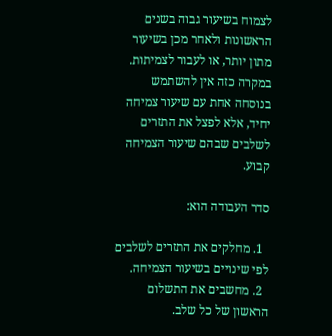לצמוח בשיעור גבוה בשנים הראשונות ולאחר מכן בשיעור מתון יותר, או לעבור לצמיתות. במקרה כזה אין להשתמש בנוסחה אחת עם שיעור צמיחה יחיד, אלא לפצל את התזרים לשלבים שבהם שיעור הצמיחה קבוע.

סדר העבודה הוא:

  1. מחלקים את התזרים לשלבים לפי שינויים בשיעור הצמיחה.
  2. מחשבים את התשלום הראשון של כל שלב.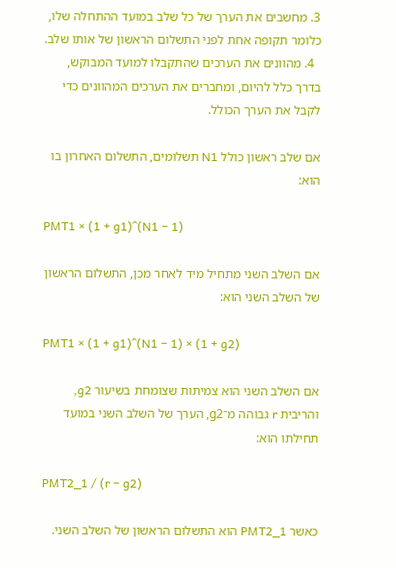3. מחשבים את הערך של כל שלב במועד ההתחלה שלו, כלומר תקופה אחת לפני התשלום הראשון של אותו שלב.
  4. מהוונים את הערכים שהתקבלו למועד המבוקש, בדרך כלל להיום, ומחברים את הערכים המהוונים כדי לקבל את הערך הכולל.

אם שלב ראשון כולל N1 תשלומים, התשלום האחרון בו הוא:

PMT1 × (1 + g1)^(N1 − 1)

אם השלב השני מתחיל מיד לאחר מכן, התשלום הראשון של השלב השני הוא:

PMT1 × (1 + g1)^(N1 − 1) × (1 + g2)

אם השלב השני הוא צמיתות שצומחת בשיעור g2, והריבית r גבוהה מ־g2, הערך של השלב השני במועד תחילתו הוא:

PMT2_1 / (r − g2)

כאשר PMT2_1 הוא התשלום הראשון של השלב השני.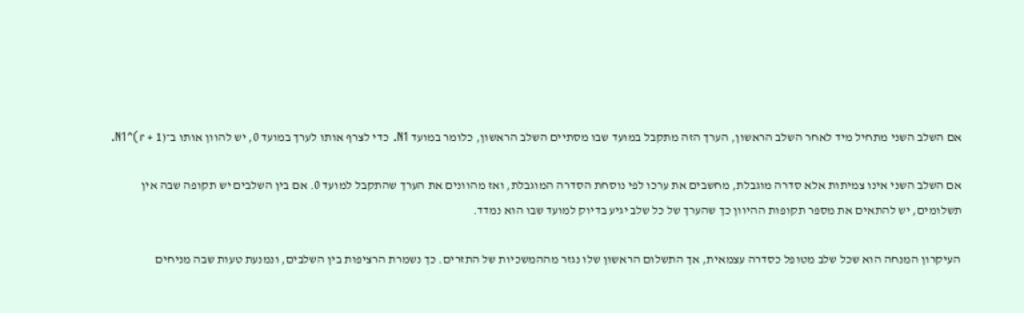אם השלב השני מתחיל מיד לאחר השלב הראשון, הערך הזה מתקבל במועד שבו מסתיים השלב הראשון, כלומר במועד N1. כדי לצרף אותו לערך במועד 0, יש להוון אותו ב־(1 + r)^N1.

אם השלב השני אינו צמיתות אלא סדרה מוגבלת, מחשבים את ערכו לפי נוסחת הסדרה המוגבלת, ואז מהוונים את הערך שהתקבל למועד 0. אם בין השלבים יש תקופה שבה אין תשלומים, יש להתאים את מספר תקופות ההיוון כך שהערך של כל שלב יגיע בדיוק למועד שבו הוא נמדד.

העיקרון המנחה הוא שכל שלב מטופל כסדרה עצמאית, אך התשלום הראשון שלו נגזר מההמשכיות של התזרים. כך נשמרת הרציפות בין השלבים, ונמנעת טעות שבה מניחים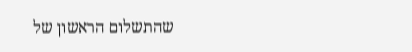שהתשלום הראשון של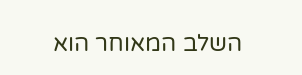השלב המאוחר הוא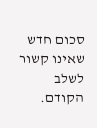סכום חדש שאינו קשור לשלב הקודם.